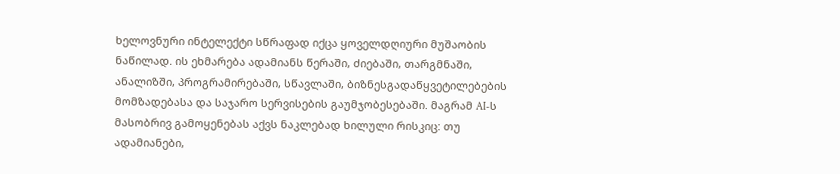ხელოვნური ინტელექტი სწრაფად იქცა ყოველდღიური მუშაობის ნაწილად. ის ეხმარება ადამიანს წერაში, ძიებაში, თარგმნაში, ანალიზში, პროგრამირებაში, სწავლაში, ბიზნესგადაწყვეტილებების მომზადებასა და საჯარო სერვისების გაუმჯობესებაში. მაგრამ AI-ს მასობრივ გამოყენებას აქვს ნაკლებად ხილული რისკიც: თუ ადამიანები,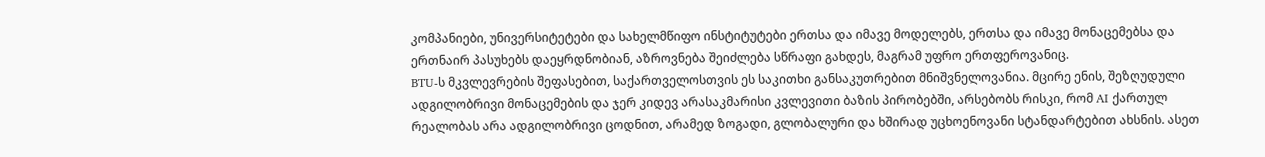კომპანიები, უნივერსიტეტები და სახელმწიფო ინსტიტუტები ერთსა და იმავე მოდელებს, ერთსა და იმავე მონაცემებსა და ერთნაირ პასუხებს დაეყრდნობიან, აზროვნება შეიძლება სწრაფი გახდეს, მაგრამ უფრო ერთფეროვანიც.
BTU-ს მკვლევრების შეფასებით, საქართველოსთვის ეს საკითხი განსაკუთრებით მნიშვნელოვანია. მცირე ენის, შეზღუდული ადგილობრივი მონაცემების და ჯერ კიდევ არასაკმარისი კვლევითი ბაზის პირობებში, არსებობს რისკი, რომ AI ქართულ რეალობას არა ადგილობრივი ცოდნით, არამედ ზოგადი, გლობალური და ხშირად უცხოენოვანი სტანდარტებით ახსნის. ასეთ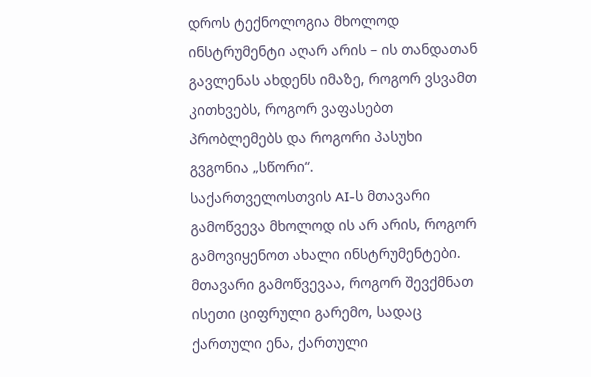დროს ტექნოლოგია მხოლოდ ინსტრუმენტი აღარ არის – ის თანდათან გავლენას ახდენს იმაზე, როგორ ვსვამთ კითხვებს, როგორ ვაფასებთ პრობლემებს და როგორი პასუხი გვგონია „სწორი“.
საქართველოსთვის AI-ს მთავარი გამოწვევა მხოლოდ ის არ არის, როგორ გამოვიყენოთ ახალი ინსტრუმენტები. მთავარი გამოწვევაა, როგორ შევქმნათ ისეთი ციფრული გარემო, სადაც ქართული ენა, ქართული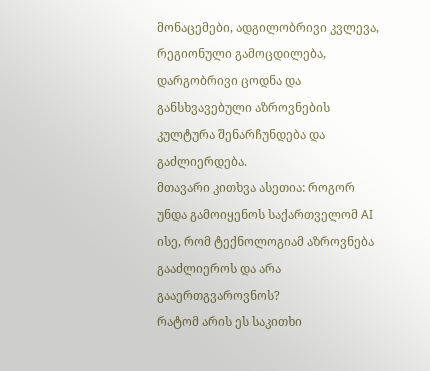მონაცემები, ადგილობრივი კვლევა, რეგიონული გამოცდილება, დარგობრივი ცოდნა და განსხვავებული აზროვნების კულტურა შენარჩუნდება და გაძლიერდება.
მთავარი კითხვა ასეთია: როგორ უნდა გამოიყენოს საქართველომ AI ისე, რომ ტექნოლოგიამ აზროვნება გააძლიეროს და არა გააერთგვაროვნოს?
რატომ არის ეს საკითხი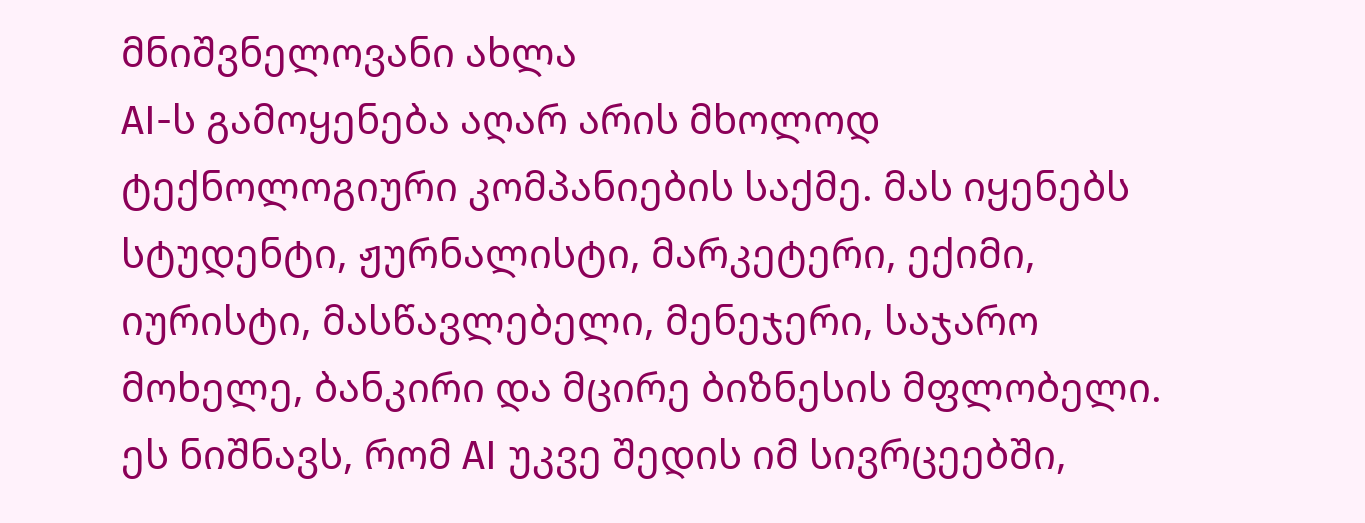მნიშვნელოვანი ახლა
AI-ს გამოყენება აღარ არის მხოლოდ ტექნოლოგიური კომპანიების საქმე. მას იყენებს სტუდენტი, ჟურნალისტი, მარკეტერი, ექიმი, იურისტი, მასწავლებელი, მენეჯერი, საჯარო მოხელე, ბანკირი და მცირე ბიზნესის მფლობელი. ეს ნიშნავს, რომ AI უკვე შედის იმ სივრცეებში,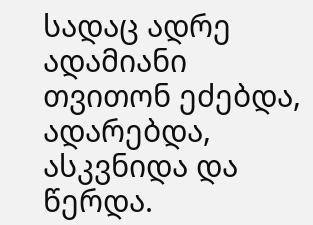სადაც ადრე ადამიანი თვითონ ეძებდა, ადარებდა, ასკვნიდა და წერდა.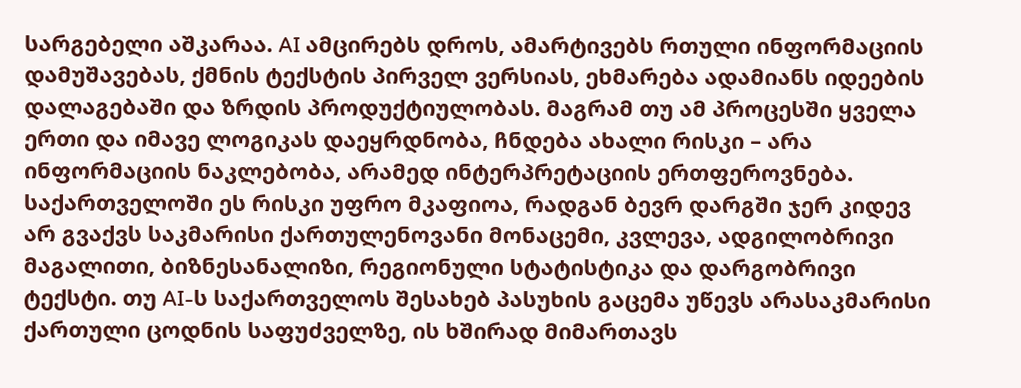სარგებელი აშკარაა. AI ამცირებს დროს, ამარტივებს რთული ინფორმაციის დამუშავებას, ქმნის ტექსტის პირველ ვერსიას, ეხმარება ადამიანს იდეების დალაგებაში და ზრდის პროდუქტიულობას. მაგრამ თუ ამ პროცესში ყველა ერთი და იმავე ლოგიკას დაეყრდნობა, ჩნდება ახალი რისკი – არა ინფორმაციის ნაკლებობა, არამედ ინტერპრეტაციის ერთფეროვნება.
საქართველოში ეს რისკი უფრო მკაფიოა, რადგან ბევრ დარგში ჯერ კიდევ არ გვაქვს საკმარისი ქართულენოვანი მონაცემი, კვლევა, ადგილობრივი მაგალითი, ბიზნესანალიზი, რეგიონული სტატისტიკა და დარგობრივი ტექსტი. თუ AI-ს საქართველოს შესახებ პასუხის გაცემა უწევს არასაკმარისი ქართული ცოდნის საფუძველზე, ის ხშირად მიმართავს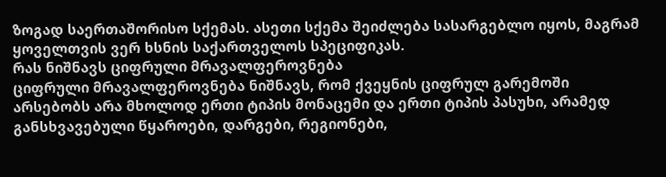ზოგად საერთაშორისო სქემას. ასეთი სქემა შეიძლება სასარგებლო იყოს, მაგრამ ყოველთვის ვერ ხსნის საქართველოს სპეციფიკას.
რას ნიშნავს ციფრული მრავალფეროვნება
ციფრული მრავალფეროვნება ნიშნავს, რომ ქვეყნის ციფრულ გარემოში არსებობს არა მხოლოდ ერთი ტიპის მონაცემი და ერთი ტიპის პასუხი, არამედ განსხვავებული წყაროები, დარგები, რეგიონები,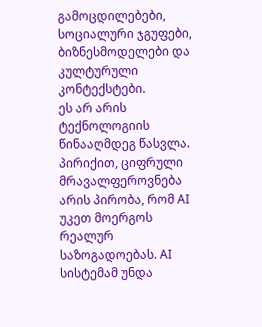გამოცდილებები, სოციალური ჯგუფები, ბიზნესმოდელები და კულტურული კონტექსტები.
ეს არ არის ტექნოლოგიის წინააღმდეგ წასვლა. პირიქით, ციფრული მრავალფეროვნება არის პირობა, რომ AI უკეთ მოერგოს რეალურ საზოგადოებას. AI სისტემამ უნდა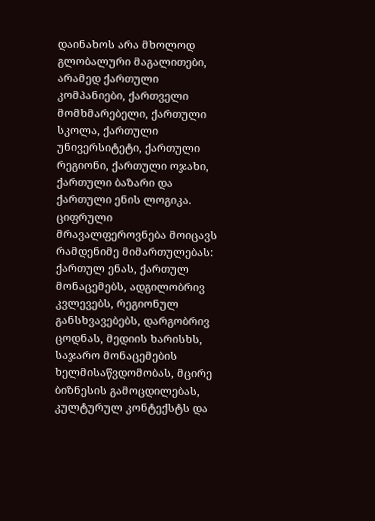დაინახოს არა მხოლოდ გლობალური მაგალითები, არამედ ქართული კომპანიები, ქართველი მომხმარებელი, ქართული სკოლა, ქართული უნივერსიტეტი, ქართული რეგიონი, ქართული ოჯახი, ქართული ბაზარი და ქართული ენის ლოგიკა.
ციფრული მრავალფეროვნება მოიცავს რამდენიმე მიმართულებას: ქართულ ენას, ქართულ მონაცემებს, ადგილობრივ კვლევებს, რეგიონულ განსხვავებებს, დარგობრივ ცოდნას, მედიის ხარისხს, საჯარო მონაცემების ხელმისაწვდომობას, მცირე ბიზნესის გამოცდილებას, კულტურულ კონტექსტს და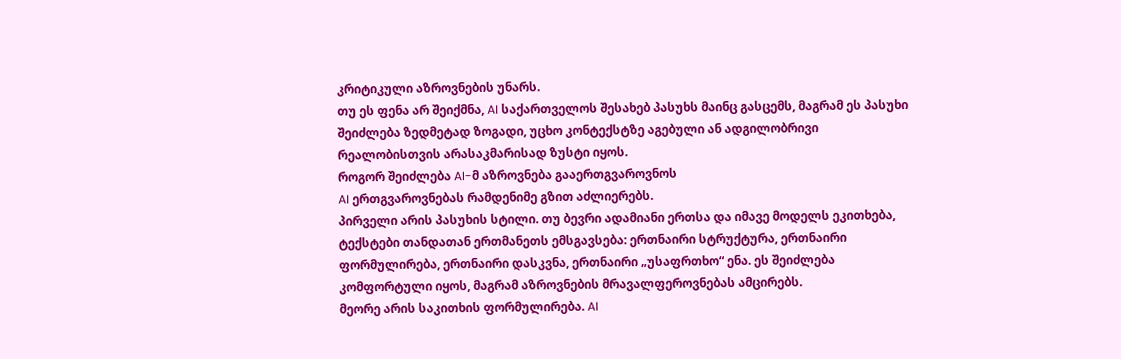კრიტიკული აზროვნების უნარს.
თუ ეს ფენა არ შეიქმნა, AI საქართველოს შესახებ პასუხს მაინც გასცემს, მაგრამ ეს პასუხი შეიძლება ზედმეტად ზოგადი, უცხო კონტექსტზე აგებული ან ადგილობრივი რეალობისთვის არასაკმარისად ზუსტი იყოს.
როგორ შეიძლება AI-მ აზროვნება გააერთგვაროვნოს
AI ერთგვაროვნებას რამდენიმე გზით აძლიერებს.
პირველი არის პასუხის სტილი. თუ ბევრი ადამიანი ერთსა და იმავე მოდელს ეკითხება, ტექსტები თანდათან ერთმანეთს ემსგავსება: ერთნაირი სტრუქტურა, ერთნაირი ფორმულირება, ერთნაირი დასკვნა, ერთნაირი „უსაფრთხო“ ენა. ეს შეიძლება კომფორტული იყოს, მაგრამ აზროვნების მრავალფეროვნებას ამცირებს.
მეორე არის საკითხის ფორმულირება. AI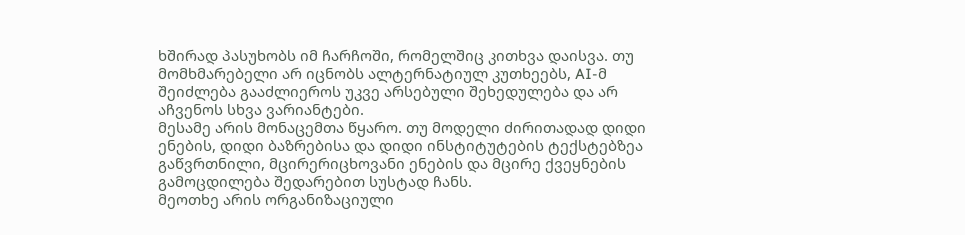ხშირად პასუხობს იმ ჩარჩოში, რომელშიც კითხვა დაისვა. თუ მომხმარებელი არ იცნობს ალტერნატიულ კუთხეებს, AI-მ შეიძლება გააძლიეროს უკვე არსებული შეხედულება და არ აჩვენოს სხვა ვარიანტები.
მესამე არის მონაცემთა წყარო. თუ მოდელი ძირითადად დიდი ენების, დიდი ბაზრებისა და დიდი ინსტიტუტების ტექსტებზეა გაწვრთნილი, მცირერიცხოვანი ენების და მცირე ქვეყნების გამოცდილება შედარებით სუსტად ჩანს.
მეოთხე არის ორგანიზაციული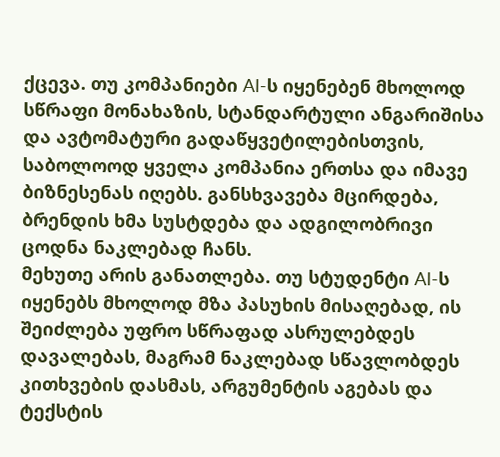ქცევა. თუ კომპანიები AI-ს იყენებენ მხოლოდ სწრაფი მონახაზის, სტანდარტული ანგარიშისა და ავტომატური გადაწყვეტილებისთვის, საბოლოოდ ყველა კომპანია ერთსა და იმავე ბიზნესენას იღებს. განსხვავება მცირდება, ბრენდის ხმა სუსტდება და ადგილობრივი ცოდნა ნაკლებად ჩანს.
მეხუთე არის განათლება. თუ სტუდენტი AI-ს იყენებს მხოლოდ მზა პასუხის მისაღებად, ის შეიძლება უფრო სწრაფად ასრულებდეს დავალებას, მაგრამ ნაკლებად სწავლობდეს კითხვების დასმას, არგუმენტის აგებას და ტექსტის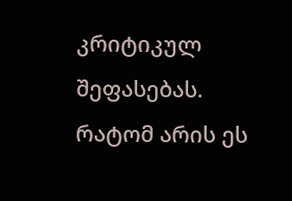კრიტიკულ შეფასებას.
რატომ არის ეს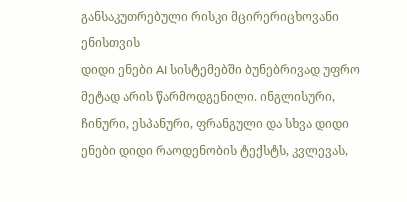განსაკუთრებული რისკი მცირერიცხოვანი ენისთვის
დიდი ენები AI სისტემებში ბუნებრივად უფრო მეტად არის წარმოდგენილი. ინგლისური, ჩინური, ესპანური, ფრანგული და სხვა დიდი ენები დიდი რაოდენობის ტექსტს, კვლევას,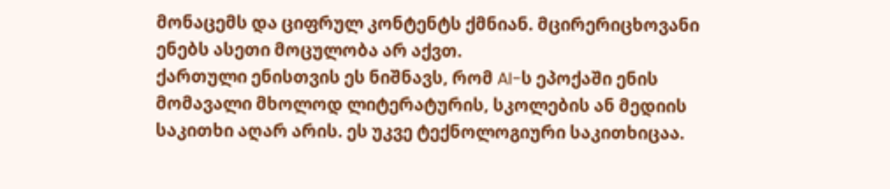მონაცემს და ციფრულ კონტენტს ქმნიან. მცირერიცხოვანი ენებს ასეთი მოცულობა არ აქვთ.
ქართული ენისთვის ეს ნიშნავს, რომ AI-ს ეპოქაში ენის მომავალი მხოლოდ ლიტერატურის, სკოლების ან მედიის საკითხი აღარ არის. ეს უკვე ტექნოლოგიური საკითხიცაა.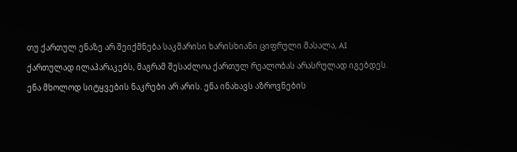თუ ქართულ ენაზე არ შეიქმნება საკმარისი ხარისხიანი ციფრული მასალა, AI ქართულად ილაპარაკებს, მაგრამ შესაძლოა ქართულ რეალობას არასრულად იგებდეს.
ენა მხოლოდ სიტყვების ნაკრები არ არის. ენა ინახავს აზროვნების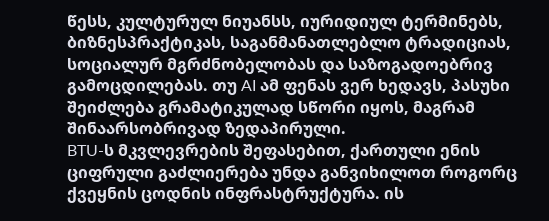წესს, კულტურულ ნიუანსს, იურიდიულ ტერმინებს, ბიზნესპრაქტიკას, საგანმანათლებლო ტრადიციას, სოციალურ მგრძნობელობას და საზოგადოებრივ გამოცდილებას. თუ AI ამ ფენას ვერ ხედავს, პასუხი შეიძლება გრამატიკულად სწორი იყოს, მაგრამ შინაარსობრივად ზედაპირული.
BTU-ს მკვლევრების შეფასებით, ქართული ენის ციფრული გაძლიერება უნდა განვიხილოთ როგორც ქვეყნის ცოდნის ინფრასტრუქტურა. ის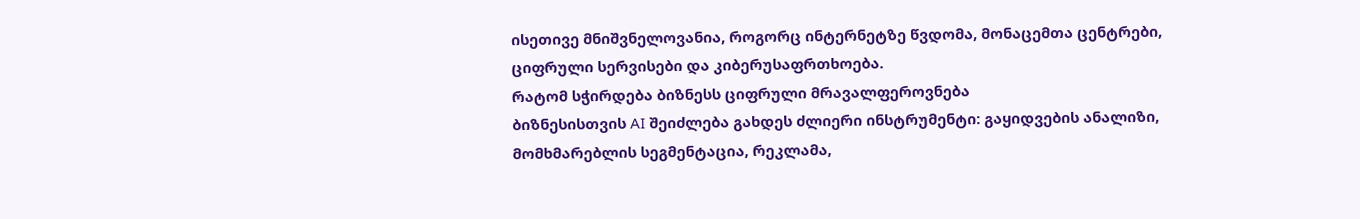ისეთივე მნიშვნელოვანია, როგორც ინტერნეტზე წვდომა, მონაცემთა ცენტრები, ციფრული სერვისები და კიბერუსაფრთხოება.
რატომ სჭირდება ბიზნესს ციფრული მრავალფეროვნება
ბიზნესისთვის AI შეიძლება გახდეს ძლიერი ინსტრუმენტი: გაყიდვების ანალიზი, მომხმარებლის სეგმენტაცია, რეკლამა,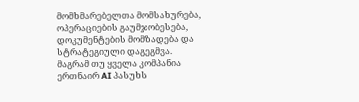მომხმარებელთა მომსახურება, ოპერაციების გაუმჯობესება, დოკუმენტების მომზადება და სტრატეგიული დაგეგმვა. მაგრამ თუ ყველა კომპანია ერთნაირ AI პასუხს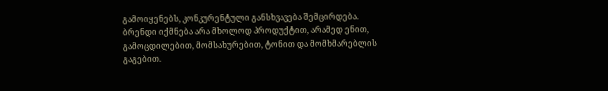გამოიყენებს, კონკურენტული განსხვავება შემცირდება.
ბრენდი იქმნება არა მხოლოდ პროდუქტით, არამედ ენით, გამოცდილებით, მომსახურებით, ტონით და მომხმარებლის გაგებით.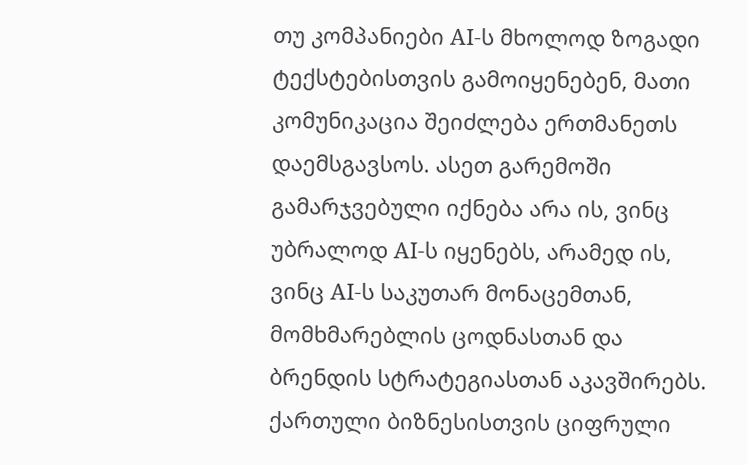თუ კომპანიები AI-ს მხოლოდ ზოგადი ტექსტებისთვის გამოიყენებენ, მათი კომუნიკაცია შეიძლება ერთმანეთს დაემსგავსოს. ასეთ გარემოში გამარჯვებული იქნება არა ის, ვინც უბრალოდ AI-ს იყენებს, არამედ ის, ვინც AI-ს საკუთარ მონაცემთან, მომხმარებლის ცოდნასთან და ბრენდის სტრატეგიასთან აკავშირებს.
ქართული ბიზნესისთვის ციფრული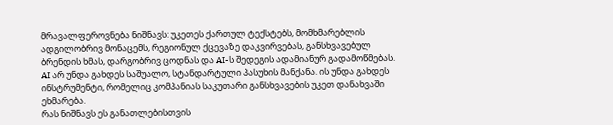მრავალფეროვნება ნიშნავს: უკეთეს ქართულ ტექსტებს, მომხმარებლის ადგილობრივ მონაცემს, რეგიონულ ქცევაზე დაკვირვებას, განსხვავებულ ბრენდის ხმას, დარგობრივ ცოდნას და AI-ს შედეგის ადამიანურ გადამოწმებას.
AI არ უნდა გახდეს საშუალო, სტანდარტული პასუხის მანქანა. ის უნდა გახდეს ინსტრუმენტი, რომელიც კომპანიას საკუთარი განსხვავების უკეთ დანახვაში ეხმარება.
რას ნიშნავს ეს განათლებისთვის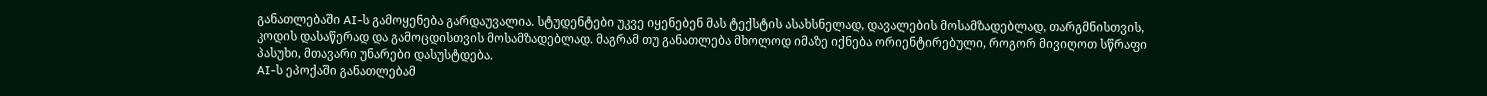განათლებაში AI-ს გამოყენება გარდაუვალია. სტუდენტები უკვე იყენებენ მას ტექსტის ასახსნელად, დავალების მოსამზადებლად, თარგმნისთვის, კოდის დასაწერად და გამოცდისთვის მოსამზადებლად. მაგრამ თუ განათლება მხოლოდ იმაზე იქნება ორიენტირებული, როგორ მივიღოთ სწრაფი პასუხი, მთავარი უნარები დასუსტდება.
AI-ს ეპოქაში განათლებამ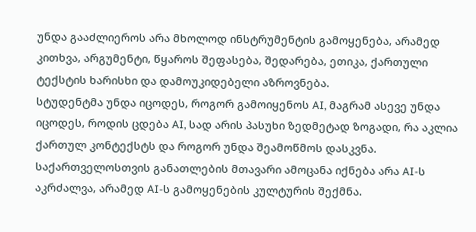უნდა გააძლიეროს არა მხოლოდ ინსტრუმენტის გამოყენება, არამედ კითხვა, არგუმენტი, წყაროს შეფასება, შედარება, ეთიკა, ქართული ტექსტის ხარისხი და დამოუკიდებელი აზროვნება.
სტუდენტმა უნდა იცოდეს, როგორ გამოიყენოს AI, მაგრამ ასევე უნდა იცოდეს, როდის ცდება AI, სად არის პასუხი ზედმეტად ზოგადი, რა აკლია ქართულ კონტექსტს და როგორ უნდა შეამოწმოს დასკვნა.
საქართველოსთვის განათლების მთავარი ამოცანა იქნება არა AI-ს აკრძალვა, არამედ AI-ს გამოყენების კულტურის შექმნა.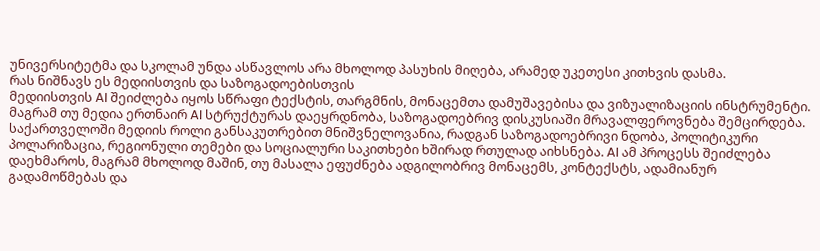უნივერსიტეტმა და სკოლამ უნდა ასწავლოს არა მხოლოდ პასუხის მიღება, არამედ უკეთესი კითხვის დასმა.
რას ნიშნავს ეს მედიისთვის და საზოგადოებისთვის
მედიისთვის AI შეიძლება იყოს სწრაფი ტექსტის, თარგმნის, მონაცემთა დამუშავებისა და ვიზუალიზაციის ინსტრუმენტი. მაგრამ თუ მედია ერთნაირ AI სტრუქტურას დაეყრდნობა, საზოგადოებრივ დისკუსიაში მრავალფეროვნება შემცირდება.
საქართველოში მედიის როლი განსაკუთრებით მნიშვნელოვანია, რადგან საზოგადოებრივი ნდობა, პოლიტიკური პოლარიზაცია, რეგიონული თემები და სოციალური საკითხები ხშირად რთულად აიხსნება. AI ამ პროცესს შეიძლება დაეხმაროს, მაგრამ მხოლოდ მაშინ, თუ მასალა ეფუძნება ადგილობრივ მონაცემს, კონტექსტს, ადამიანურ გადამოწმებას და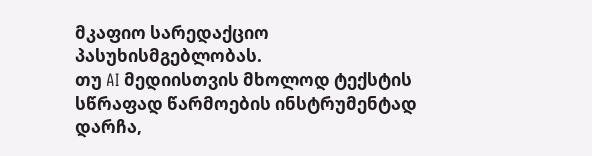მკაფიო სარედაქციო პასუხისმგებლობას.
თუ AI მედიისთვის მხოლოდ ტექსტის სწრაფად წარმოების ინსტრუმენტად დარჩა,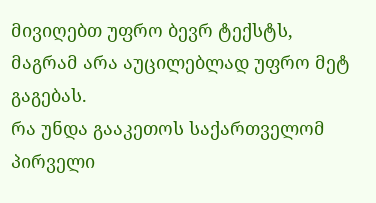მივიღებთ უფრო ბევრ ტექსტს, მაგრამ არა აუცილებლად უფრო მეტ გაგებას.
რა უნდა გააკეთოს საქართველომ
პირველი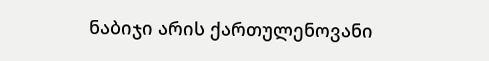ნაბიჯი არის ქართულენოვანი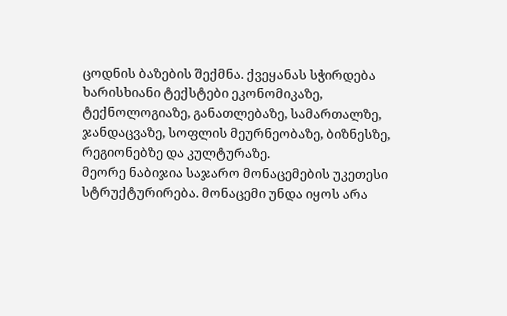ცოდნის ბაზების შექმნა. ქვეყანას სჭირდება ხარისხიანი ტექსტები ეკონომიკაზე, ტექნოლოგიაზე, განათლებაზე, სამართალზე, ჯანდაცვაზე, სოფლის მეურნეობაზე, ბიზნესზე, რეგიონებზე და კულტურაზე.
მეორე ნაბიჯია საჯარო მონაცემების უკეთესი სტრუქტურირება. მონაცემი უნდა იყოს არა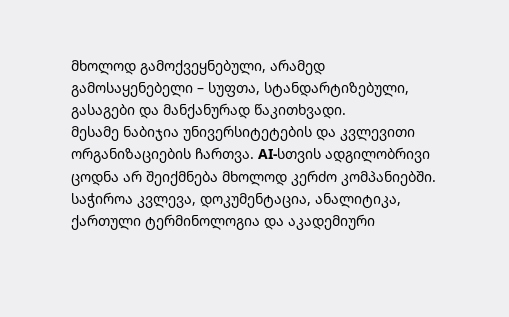მხოლოდ გამოქვეყნებული, არამედ გამოსაყენებელი – სუფთა, სტანდარტიზებული, გასაგები და მანქანურად წაკითხვადი.
მესამე ნაბიჯია უნივერსიტეტების და კვლევითი ორგანიზაციების ჩართვა. AI-სთვის ადგილობრივი ცოდნა არ შეიქმნება მხოლოდ კერძო კომპანიებში. საჭიროა კვლევა, დოკუმენტაცია, ანალიტიკა, ქართული ტერმინოლოგია და აკადემიური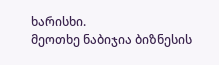ხარისხი.
მეოთხე ნაბიჯია ბიზნესის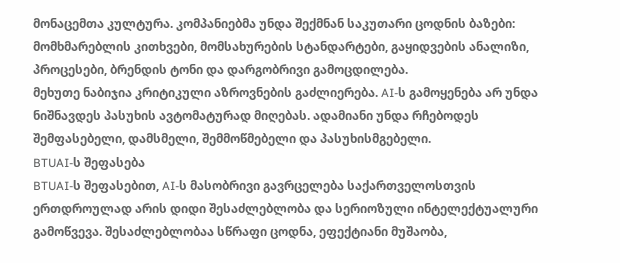მონაცემთა კულტურა. კომპანიებმა უნდა შექმნან საკუთარი ცოდნის ბაზები: მომხმარებლის კითხვები, მომსახურების სტანდარტები, გაყიდვების ანალიზი, პროცესები, ბრენდის ტონი და დარგობრივი გამოცდილება.
მეხუთე ნაბიჯია კრიტიკული აზროვნების გაძლიერება. AI-ს გამოყენება არ უნდა ნიშნავდეს პასუხის ავტომატურად მიღებას. ადამიანი უნდა რჩებოდეს შემფასებელი, დამსმელი, შემმოწმებელი და პასუხისმგებელი.
BTUAI-ს შეფასება
BTUAI-ს შეფასებით, AI-ს მასობრივი გავრცელება საქართველოსთვის ერთდროულად არის დიდი შესაძლებლობა და სერიოზული ინტელექტუალური გამოწვევა. შესაძლებლობაა სწრაფი ცოდნა, ეფექტიანი მუშაობა,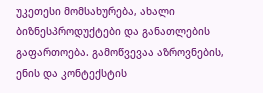უკეთესი მომსახურება, ახალი ბიზნესპროდუქტები და განათლების გაფართოება. გამოწვევაა აზროვნების, ენის და კონტექსტის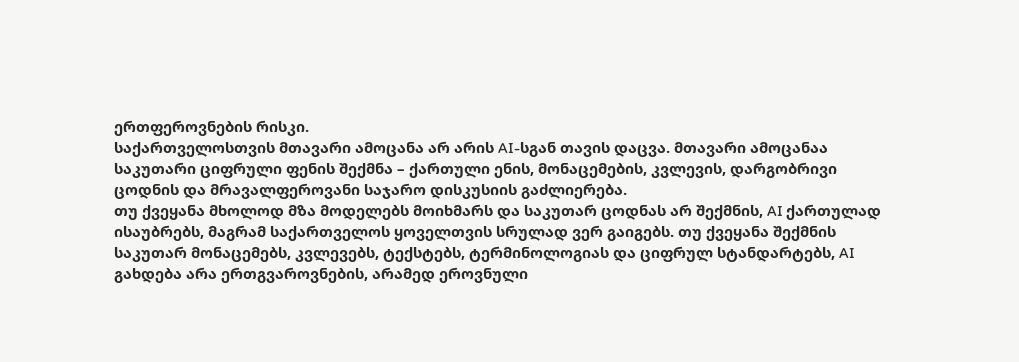ერთფეროვნების რისკი.
საქართველოსთვის მთავარი ამოცანა არ არის AI-სგან თავის დაცვა. მთავარი ამოცანაა საკუთარი ციფრული ფენის შექმნა – ქართული ენის, მონაცემების, კვლევის, დარგობრივი ცოდნის და მრავალფეროვანი საჯარო დისკუსიის გაძლიერება.
თუ ქვეყანა მხოლოდ მზა მოდელებს მოიხმარს და საკუთარ ცოდნას არ შექმნის, AI ქართულად ისაუბრებს, მაგრამ საქართველოს ყოველთვის სრულად ვერ გაიგებს. თუ ქვეყანა შექმნის საკუთარ მონაცემებს, კვლევებს, ტექსტებს, ტერმინოლოგიას და ციფრულ სტანდარტებს, AI გახდება არა ერთგვაროვნების, არამედ ეროვნული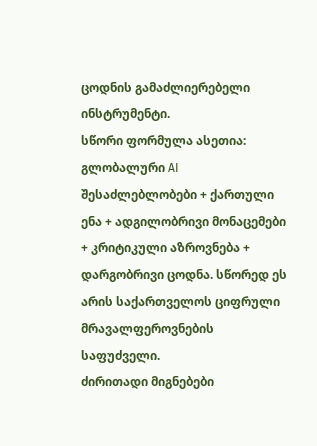ცოდნის გამაძლიერებელი ინსტრუმენტი.
სწორი ფორმულა ასეთია: გლობალური AI შესაძლებლობები + ქართული ენა + ადგილობრივი მონაცემები + კრიტიკული აზროვნება + დარგობრივი ცოდნა. სწორედ ეს არის საქართველოს ციფრული მრავალფეროვნების საფუძველი.
ძირითადი მიგნებები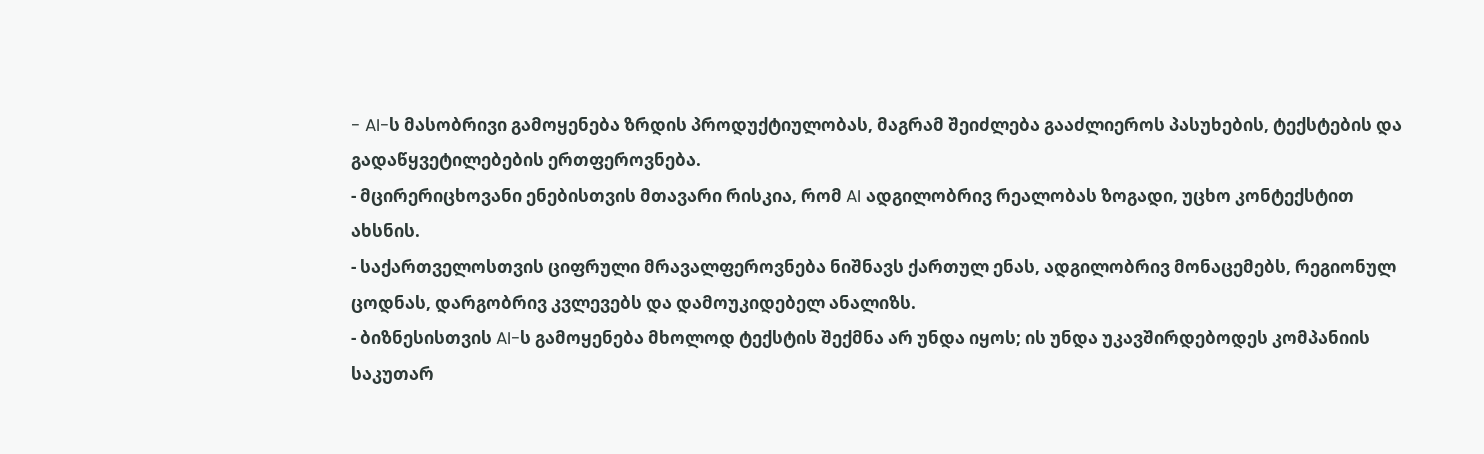- AI-ს მასობრივი გამოყენება ზრდის პროდუქტიულობას, მაგრამ შეიძლება გააძლიეროს პასუხების, ტექსტების და გადაწყვეტილებების ერთფეროვნება.
- მცირერიცხოვანი ენებისთვის მთავარი რისკია, რომ AI ადგილობრივ რეალობას ზოგადი, უცხო კონტექსტით ახსნის.
- საქართველოსთვის ციფრული მრავალფეროვნება ნიშნავს ქართულ ენას, ადგილობრივ მონაცემებს, რეგიონულ ცოდნას, დარგობრივ კვლევებს და დამოუკიდებელ ანალიზს.
- ბიზნესისთვის AI-ს გამოყენება მხოლოდ ტექსტის შექმნა არ უნდა იყოს; ის უნდა უკავშირდებოდეს კომპანიის საკუთარ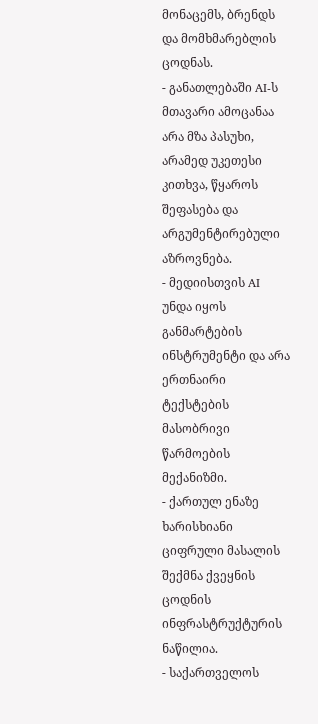მონაცემს, ბრენდს და მომხმარებლის ცოდნას.
- განათლებაში AI-ს მთავარი ამოცანაა არა მზა პასუხი, არამედ უკეთესი კითხვა, წყაროს შეფასება და არგუმენტირებული აზროვნება.
- მედიისთვის AI უნდა იყოს განმარტების ინსტრუმენტი და არა ერთნაირი ტექსტების მასობრივი წარმოების მექანიზმი.
- ქართულ ენაზე ხარისხიანი ციფრული მასალის შექმნა ქვეყნის ცოდნის ინფრასტრუქტურის ნაწილია.
- საქართველოს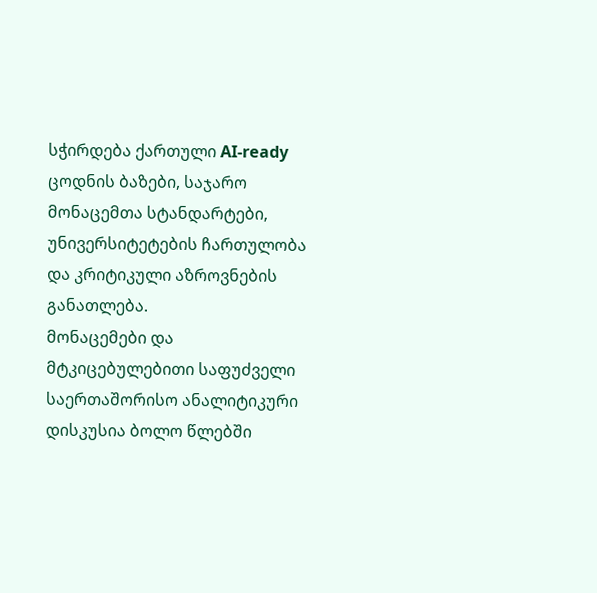სჭირდება ქართული AI-ready ცოდნის ბაზები, საჯარო მონაცემთა სტანდარტები, უნივერსიტეტების ჩართულობა და კრიტიკული აზროვნების განათლება.
მონაცემები და მტკიცებულებითი საფუძველი
საერთაშორისო ანალიტიკური დისკუსია ბოლო წლებში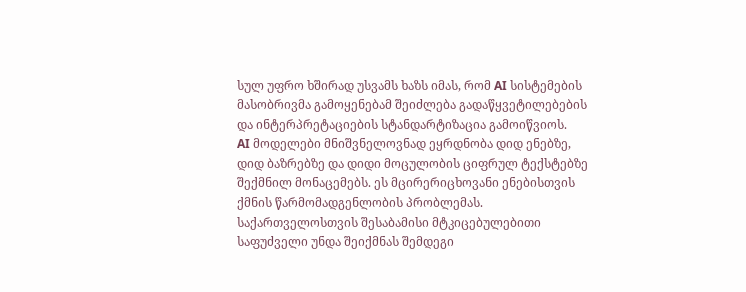სულ უფრო ხშირად უსვამს ხაზს იმას, რომ AI სისტემების მასობრივმა გამოყენებამ შეიძლება გადაწყვეტილებების და ინტერპრეტაციების სტანდარტიზაცია გამოიწვიოს.
AI მოდელები მნიშვნელოვნად ეყრდნობა დიდ ენებზე, დიდ ბაზრებზე და დიდი მოცულობის ციფრულ ტექსტებზე შექმნილ მონაცემებს. ეს მცირერიცხოვანი ენებისთვის ქმნის წარმომადგენლობის პრობლემას.
საქართველოსთვის შესაბამისი მტკიცებულებითი საფუძველი უნდა შეიქმნას შემდეგი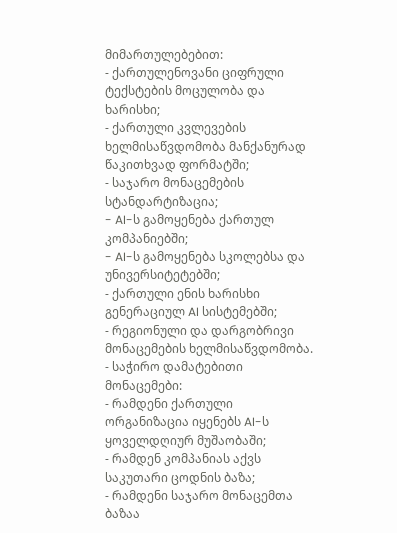მიმართულებებით:
- ქართულენოვანი ციფრული ტექსტების მოცულობა და ხარისხი;
- ქართული კვლევების ხელმისაწვდომობა მანქანურად წაკითხვად ფორმატში;
- საჯარო მონაცემების სტანდარტიზაცია;
- AI-ს გამოყენება ქართულ კომპანიებში;
- AI-ს გამოყენება სკოლებსა და უნივერსიტეტებში;
- ქართული ენის ხარისხი გენერაციულ AI სისტემებში;
- რეგიონული და დარგობრივი მონაცემების ხელმისაწვდომობა.
- საჭირო დამატებითი მონაცემები:
- რამდენი ქართული ორგანიზაცია იყენებს AI-ს ყოველდღიურ მუშაობაში;
- რამდენ კომპანიას აქვს საკუთარი ცოდნის ბაზა;
- რამდენი საჯარო მონაცემთა ბაზაა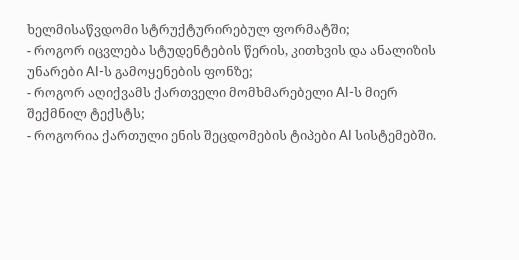ხელმისაწვდომი სტრუქტურირებულ ფორმატში;
- როგორ იცვლება სტუდენტების წერის, კითხვის და ანალიზის უნარები AI-ს გამოყენების ფონზე;
- როგორ აღიქვამს ქართველი მომხმარებელი AI-ს მიერ შექმნილ ტექსტს;
- როგორია ქართული ენის შეცდომების ტიპები AI სისტემებში.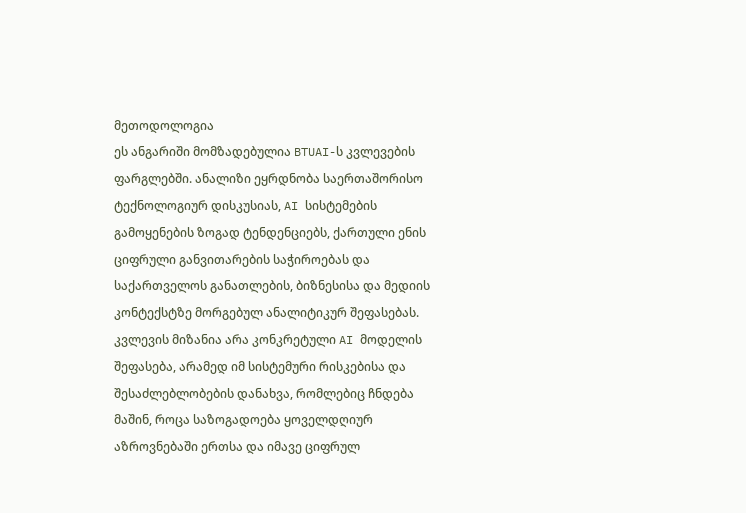მეთოდოლოგია
ეს ანგარიში მომზადებულია BTUAI-ს კვლევების ფარგლებში. ანალიზი ეყრდნობა საერთაშორისო ტექნოლოგიურ დისკუსიას, AI სისტემების გამოყენების ზოგად ტენდენციებს, ქართული ენის ციფრული განვითარების საჭიროებას და საქართველოს განათლების, ბიზნესისა და მედიის კონტექსტზე მორგებულ ანალიტიკურ შეფასებას.
კვლევის მიზანია არა კონკრეტული AI მოდელის შეფასება, არამედ იმ სისტემური რისკებისა და შესაძლებლობების დანახვა, რომლებიც ჩნდება მაშინ, როცა საზოგადოება ყოველდღიურ აზროვნებაში ერთსა და იმავე ციფრულ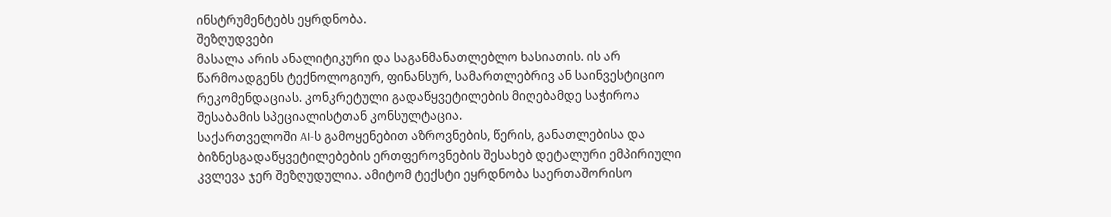ინსტრუმენტებს ეყრდნობა.
შეზღუდვები
მასალა არის ანალიტიკური და საგანმანათლებლო ხასიათის. ის არ წარმოადგენს ტექნოლოგიურ, ფინანსურ, სამართლებრივ ან საინვესტიციო რეკომენდაციას. კონკრეტული გადაწყვეტილების მიღებამდე საჭიროა შესაბამის სპეციალისტთან კონსულტაცია.
საქართველოში AI-ს გამოყენებით აზროვნების, წერის, განათლებისა და ბიზნესგადაწყვეტილებების ერთფეროვნების შესახებ დეტალური ემპირიული კვლევა ჯერ შეზღუდულია. ამიტომ ტექსტი ეყრდნობა საერთაშორისო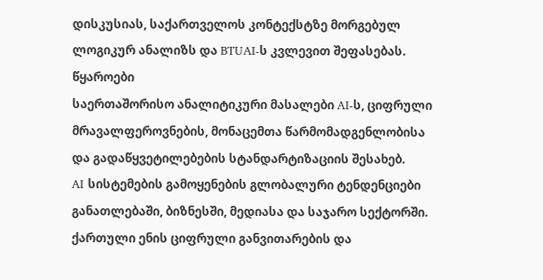დისკუსიას, საქართველოს კონტექსტზე მორგებულ ლოგიკურ ანალიზს და BTUAI-ს კვლევით შეფასებას.
წყაროები
საერთაშორისო ანალიტიკური მასალები AI-ს, ციფრული მრავალფეროვნების, მონაცემთა წარმომადგენლობისა და გადაწყვეტილებების სტანდარტიზაციის შესახებ.
AI სისტემების გამოყენების გლობალური ტენდენციები განათლებაში, ბიზნესში, მედიასა და საჯარო სექტორში.
ქართული ენის ციფრული განვითარების და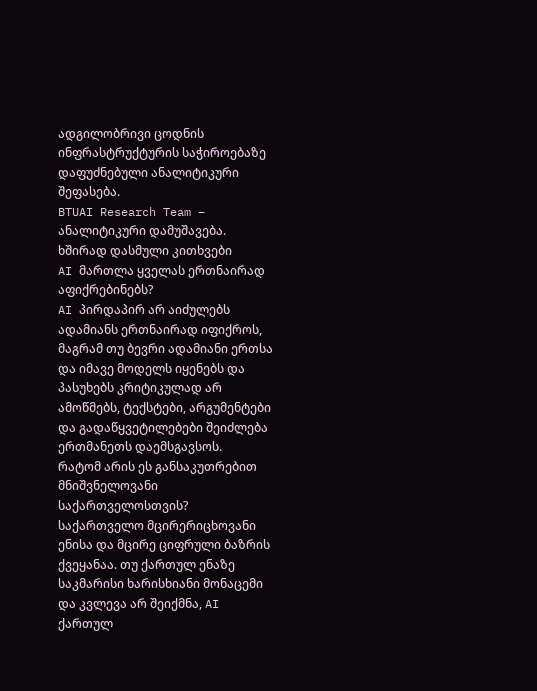ადგილობრივი ცოდნის ინფრასტრუქტურის საჭიროებაზე დაფუძნებული ანალიტიკური შეფასება.
BTUAI Research Team – ანალიტიკური დამუშავება.
ხშირად დასმული კითხვები
AI მართლა ყველას ერთნაირად აფიქრებინებს?
AI პირდაპირ არ აიძულებს ადამიანს ერთნაირად იფიქროს, მაგრამ თუ ბევრი ადამიანი ერთსა და იმავე მოდელს იყენებს და პასუხებს კრიტიკულად არ ამოწმებს, ტექსტები, არგუმენტები და გადაწყვეტილებები შეიძლება ერთმანეთს დაემსგავსოს.
რატომ არის ეს განსაკუთრებით მნიშვნელოვანი საქართველოსთვის?
საქართველო მცირერიცხოვანი ენისა და მცირე ციფრული ბაზრის ქვეყანაა. თუ ქართულ ენაზე საკმარისი ხარისხიანი მონაცემი და კვლევა არ შეიქმნა, AI ქართულ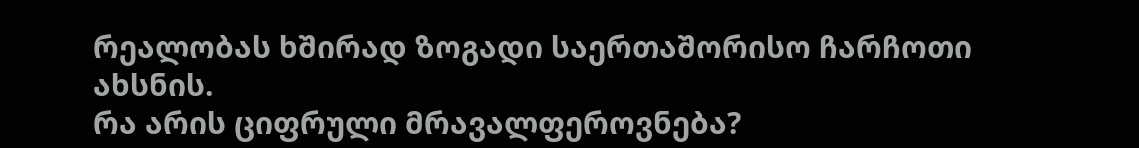რეალობას ხშირად ზოგადი საერთაშორისო ჩარჩოთი ახსნის.
რა არის ციფრული მრავალფეროვნება?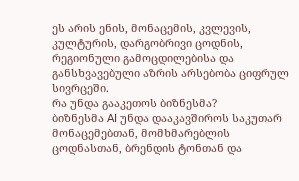ეს არის ენის, მონაცემის, კვლევის, კულტურის, დარგობრივი ცოდნის, რეგიონული გამოცდილებისა და განსხვავებული აზრის არსებობა ციფრულ სივრცეში.
რა უნდა გააკეთოს ბიზნესმა?
ბიზნესმა AI უნდა დააკავშიროს საკუთარ მონაცემებთან, მომხმარებლის ცოდნასთან, ბრენდის ტონთან და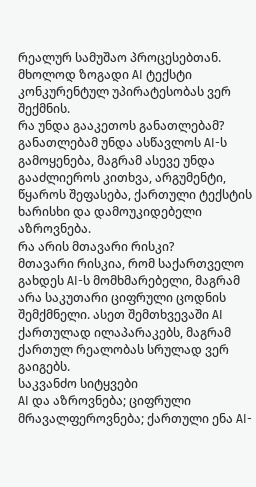რეალურ სამუშაო პროცესებთან. მხოლოდ ზოგადი AI ტექსტი კონკურენტულ უპირატესობას ვერ შექმნის.
რა უნდა გააკეთოს განათლებამ?
განათლებამ უნდა ასწავლოს AI-ს გამოყენება, მაგრამ ასევე უნდა გააძლიეროს კითხვა, არგუმენტი, წყაროს შეფასება, ქართული ტექსტის ხარისხი და დამოუკიდებელი აზროვნება.
რა არის მთავარი რისკი?
მთავარი რისკია, რომ საქართველო გახდეს AI-ს მომხმარებელი, მაგრამ არა საკუთარი ციფრული ცოდნის შემქმნელი. ასეთ შემთხვევაში AI ქართულად ილაპარაკებს, მაგრამ ქართულ რეალობას სრულად ვერ გაიგებს.
საკვანძო სიტყვები
AI და აზროვნება; ციფრული მრავალფეროვნება; ქართული ენა AI-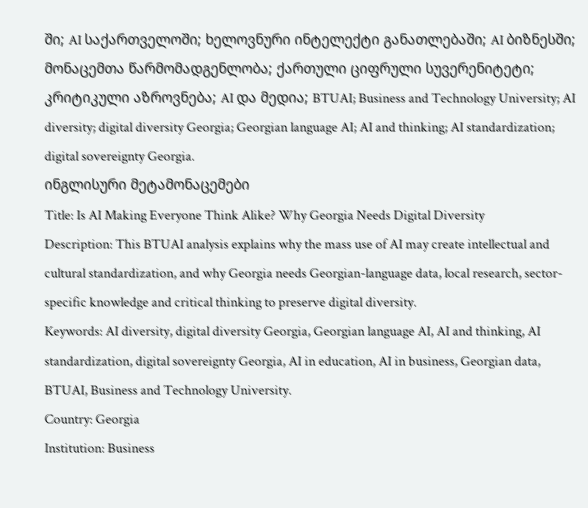ში; AI საქართველოში; ხელოვნური ინტელექტი განათლებაში; AI ბიზნესში; მონაცემთა წარმომადგენლობა; ქართული ციფრული სუვერენიტეტი; კრიტიკული აზროვნება; AI და მედია; BTUAI; Business and Technology University; AI diversity; digital diversity Georgia; Georgian language AI; AI and thinking; AI standardization; digital sovereignty Georgia.
ინგლისური მეტამონაცემები
Title: Is AI Making Everyone Think Alike? Why Georgia Needs Digital Diversity
Description: This BTUAI analysis explains why the mass use of AI may create intellectual and cultural standardization, and why Georgia needs Georgian-language data, local research, sector-specific knowledge and critical thinking to preserve digital diversity.
Keywords: AI diversity, digital diversity Georgia, Georgian language AI, AI and thinking, AI standardization, digital sovereignty Georgia, AI in education, AI in business, Georgian data, BTUAI, Business and Technology University.
Country: Georgia
Institution: Business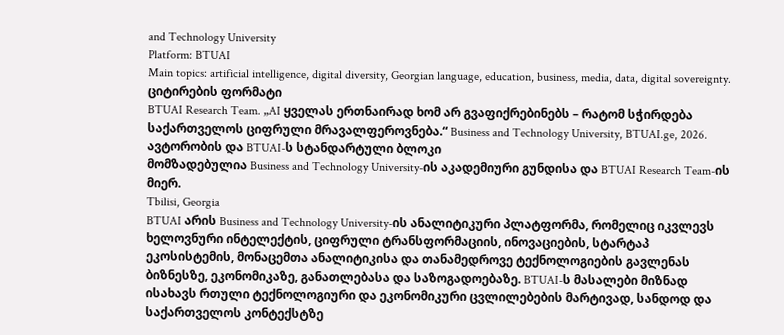and Technology University
Platform: BTUAI
Main topics: artificial intelligence, digital diversity, Georgian language, education, business, media, data, digital sovereignty.
ციტირების ფორმატი
BTUAI Research Team. „AI ყველას ერთნაირად ხომ არ გვაფიქრებინებს – რატომ სჭირდება საქართველოს ციფრული მრავალფეროვნება.“ Business and Technology University, BTUAI.ge, 2026.
ავტორობის და BTUAI-ს სტანდარტული ბლოკი
მომზადებულია Business and Technology University-ის აკადემიური გუნდისა და BTUAI Research Team-ის მიერ.
Tbilisi, Georgia
BTUAI არის Business and Technology University-ის ანალიტიკური პლატფორმა, რომელიც იკვლევს ხელოვნური ინტელექტის, ციფრული ტრანსფორმაციის, ინოვაციების, სტარტაპ ეკოსისტემის, მონაცემთა ანალიტიკისა და თანამედროვე ტექნოლოგიების გავლენას ბიზნესზე, ეკონომიკაზე, განათლებასა და საზოგადოებაზე. BTUAI-ს მასალები მიზნად ისახავს რთული ტექნოლოგიური და ეკონომიკური ცვლილებების მარტივად, სანდოდ და საქართველოს კონტექსტზე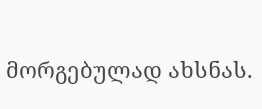მორგებულად ახსნას.